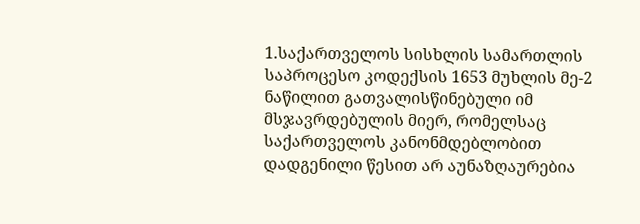1.საქართველოს სისხლის სამართლის საპროცესო კოდექსის 1653 მუხლის მე-2 ნაწილით გათვალისწინებული იმ მსჯავრდებულის მიერ, რომელსაც საქართველოს კანონმდებლობით დადგენილი წესით არ აუნაზღაურებია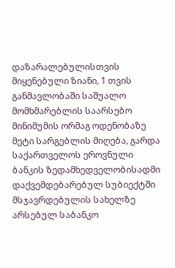დაზარალებულისთვის მიყენებული ზიანი, 1 თვის განმავლობაში საშუალო მომხმარებლის საარსებო მინიმუმის ორმაგ ოდენობაზე მეტი სარგებლის მიღება, გარდა საქართველოს ეროვნული ბანკის ზედამხედველობისადმი დაქვემდებარებულ სუბიექტში მსჯავრდებულის სახელზე არსებულ საბანკო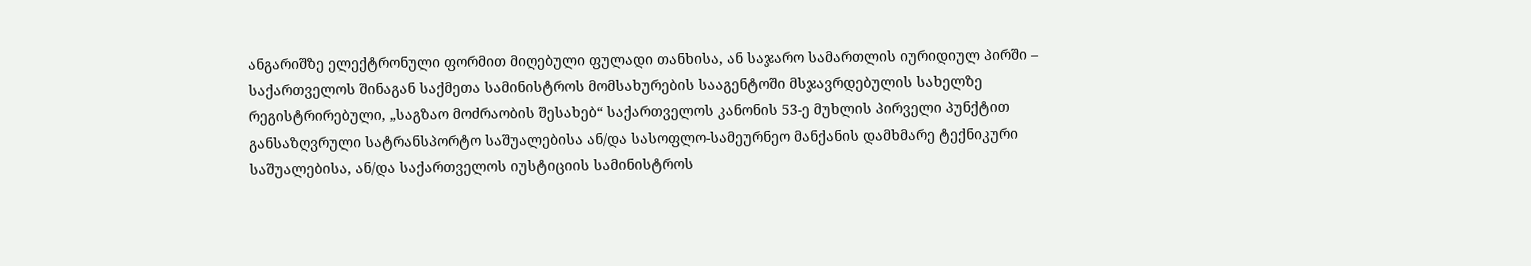ანგარიშზე ელექტრონული ფორმით მიღებული ფულადი თანხისა, ან საჯარო სამართლის იურიდიულ პირში – საქართველოს შინაგან საქმეთა სამინისტროს მომსახურების სააგენტოში მსჯავრდებულის სახელზე რეგისტრირებული, „საგზაო მოძრაობის შესახებ“ საქართველოს კანონის 53-ე მუხლის პირველი პუნქტით განსაზღვრული სატრანსპორტო საშუალებისა ან/და სასოფლო-სამეურნეო მანქანის დამხმარე ტექნიკური საშუალებისა, ან/და საქართველოს იუსტიციის სამინისტროს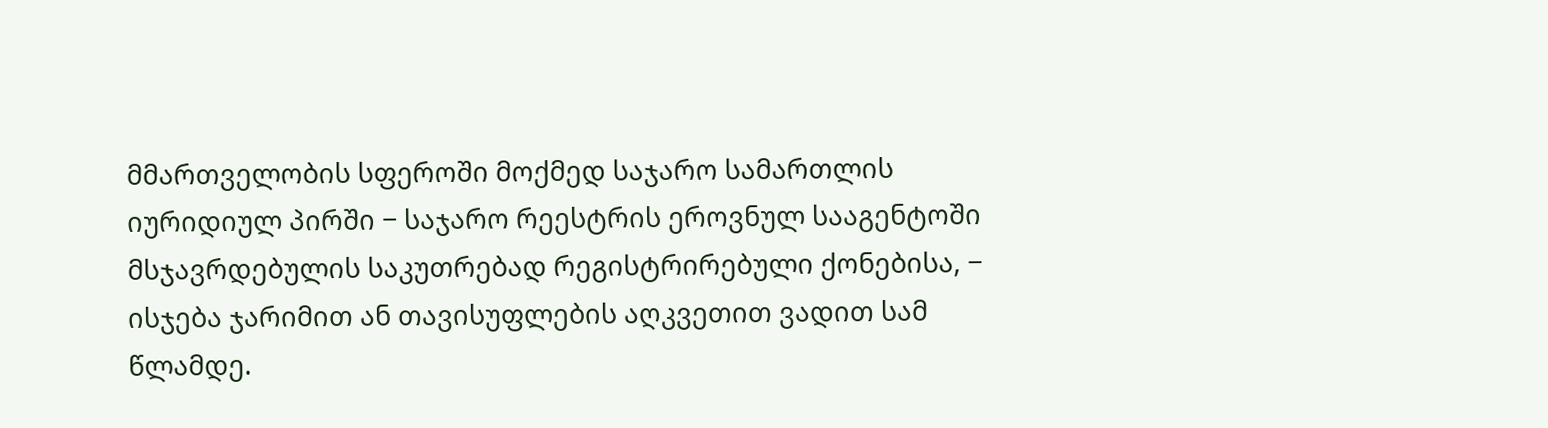მმართველობის სფეროში მოქმედ საჯარო სამართლის იურიდიულ პირში − საჯარო რეესტრის ეროვნულ სააგენტოში მსჯავრდებულის საკუთრებად რეგისტრირებული ქონებისა, − ისჯება ჯარიმით ან თავისუფლების აღკვეთით ვადით სამ წლამდე.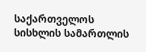საქართველოს სისხლის სამართლის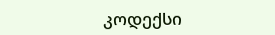კოდექსი